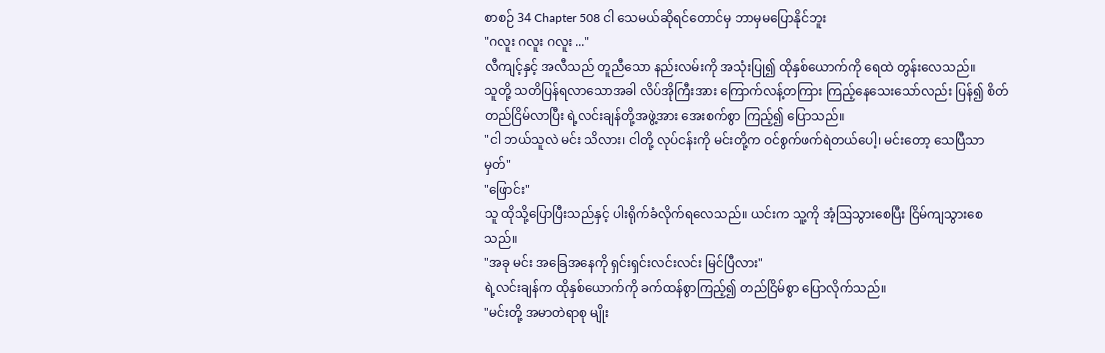စာစဉ် 34 Chapter 508 ငါ သေမယ်ဆိုရင်တောင်မှ ဘာမှမပြောနိုင်ဘူး
"ဂလူး ဂလူး ဂလူး ..."
လီကျင့်နှင့် အလီသည် တူညီသော နည်းလမ်းကို အသုံးပြု၍ ထိုနှစ်ယောက်ကို ရေထဲ တွန်းလေသည်။
သူတို့ သတိပြန်ရလာသောအခါ လိပ်အိုကြီးအား ကြောက်လန့်တကြား ကြည့်နေသေးသော်လည်း ပြန်၍ စိတ်တည်ငြိမ်လာပြီး ရဲ့လင်းချန်တို့အဖွဲ့အား အေးစက်စွာ ကြည့်၍ ပြောသည်။
"ငါ ဘယ်သူလဲ မင်း သိလား၊ ငါတို့ လုပ်ငန်းကို မင်းတို့က ဝင်စွက်ဖက်ရဲတယ်ပေါ့၊ မင်းတော့ သေပြီသာမှတ်"
"ဖြောင်း"
သူ ထိုသို့ပြောပြီးသည်နှင့် ပါးရိုက်ခံလိုက်ရလေသည်။ ယင်းက သူ့ကို အံ့ဩသွားစေပြီး ငြိမ်ကျသွားစေသည်။
"အခု မင်း အခြေအနေကို ရှင်းရှင်းလင်းလင်း မြင်ပြီလား"
ရဲ့လင်းချန်က ထိုနှစ်ယောက်ကို ခက်ထန်စွာကြည့်၍ တည်ငြိမ်စွာ ပြောလိုက်သည်။
"မင်းတို့ အမာတဲရာစု မျိုး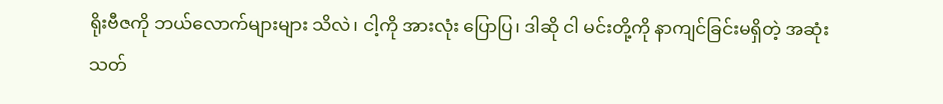ရိုးဗီဇကို ဘယ်လောက်များများ သိလဲ၊ ငါ့ကို အားလုံး ပြောပြ၊ ဒါဆို ငါ မင်းတို့ကို နာကျင်ခြင်းမရှိတဲ့ အဆုံးသတ်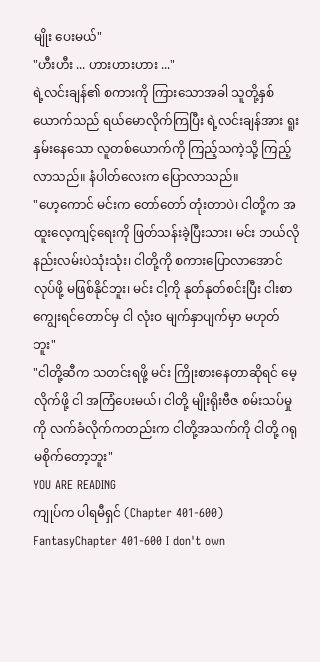မျိုး ပေးမယ်"
"ဟီးဟီး ... ဟားဟားဟား ..."
ရဲ့လင်းချန်၏ စကားကို ကြားသောအခါ သူတို့နှစ်ယောက်သည် ရယ်မောလိုက်ကြပြီး ရဲ့လင်းချန်အား ရူးနှမ်းနေသော လူတစ်ယောက်ကို ကြည့်သကဲ့သို့ ကြည့်လာသည်။ နံပါတ်လေးက ပြောလာသည်။
"ဟေ့ကောင် မင်းက တော်တော် တုံးတာပဲ၊ ငါတို့က အထူးလေ့ကျင့်ရေးကို ဖြတ်သန်းခဲ့ပြီးသား၊ မင်း ဘယ်လို နည်းလမ်းပဲသုံးသုံး၊ ငါတို့ကို စကားပြောလာအောင် လုပ်ဖို့ မဖြစ်နိုင်ဘူး၊ မင်း ငါ့ကို နုတ်နုတ်စင်းပြီး ငါးစာ ကျွေးရင်တောင်မှ ငါ လုံးဝ မျက်နှာပျက်မှာ မဟုတ်ဘူး"
"ငါတို့ဆီက သတင်းရဖို့ မင်း ကြိုးစားနေတာဆိုရင် မေ့လိုက်ဖို့ ငါ အကြံပေးမယ်၊ ငါတို့ မျိုးရိုးဗီဇ စမ်းသပ်မှုကို လက်ခံလိုက်ကတည်းက ငါတို့အသက်ကို ငါတို့ ဂရုမစိုက်တော့ဘူး"
YOU ARE READING
ကျုပ်က ပါရမီရှင် (Chapter 401-600)
FantasyChapter 401-600 I don't own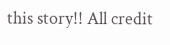this story!! All credit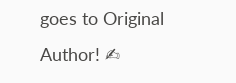goes to Original Author! ✍